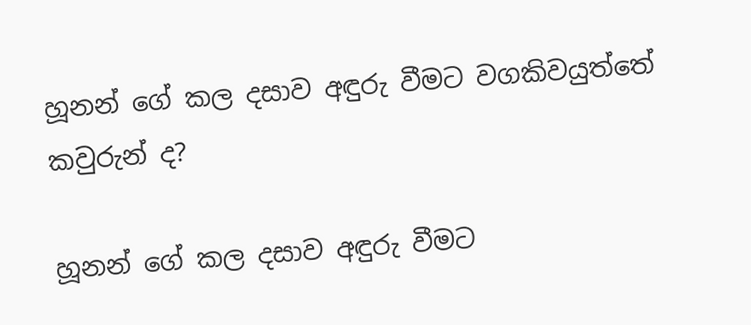හූනන් ගේ කල දසාව අඳුරු වීමට වගකිවයුත්තේ කවුරුන් ද?

හූනන් ගේ කල දසාව අඳුරු වීමට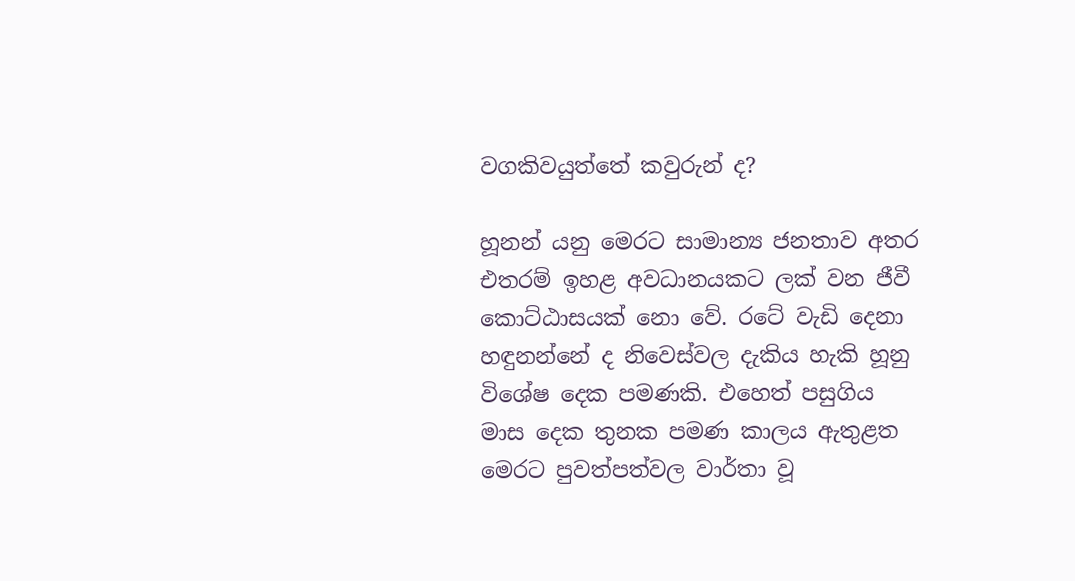වගකිවයුත්තේ කවුරුන් ද?

හූනන් යනු මෙරට සාමාන්‍ය ජනතාව අතර එතරම් ඉහළ අවධානයකට ලක්‌ වන ජීවී කොට්‌ඨාසයක්‌ නො වේ. රටේ වැඩි දෙනා හඳුනන්නේ ද නිවෙස්‌වල දැකිය හැකි හූනු විශේෂ දෙක පමණකි. එහෙත් පසුගිය මාස දෙක තුනක පමණ කාලය ඇතුළත මෙරට පුවත්පත්වල වාර්තා වූ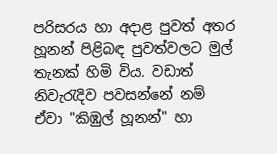පරිසරය හා අදාළ පුවත් අතර හූනන් පිළිබඳ පුවත්වලට මුල් තැනක්‌ හිමි විය. වඩාත් නිවැරැදිව පවසන්නේ නම් ඒවා "කිඹුල් හූනන්" හා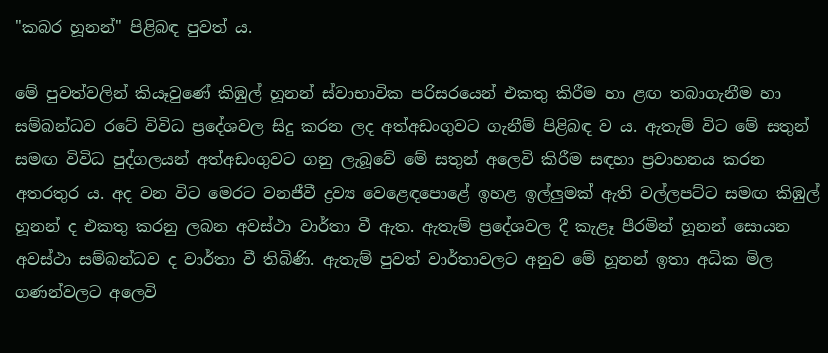"කබර හූනන්" පිළිබඳ පුවත් ය.

මේ පුවත්වලින් කියෑවුණේ කිඹුල් හූනන් ස්‌වාභාවික පරිසරයෙන් එකතු කිරීම හා ළඟ තබාගැනීම හා සම්බන්ධව රටේ විවිධ ප්‍රදේශවල සිදු කරන ලද අත්අඩංගුවට ගැනීම් පිළිබඳ ව ය. ඇතැම් විට මේ සතුන් සමඟ විවිධ පුද්ගලයන් අත්අඩංගුවට ගනු ලැබූවේ මේ සතුන් අලෙවි කිරීම සඳහා ප්‍රවාහනය කරන අතරතුර ය. අද වන විට මෙරට වනජීවී ද්‍රව්‍ය වෙළෙඳපොළේ ඉහළ ඉල්ලුමක්‌ ඇති වල්ලපට්‌ට සමඟ කිඹුල් හූනන් ද එකතු කරනු ලබන අවස්‌ථා වාර්තා වී ඇත. ඇතැම් ප්‍රදේශවල දී කැළෑ පීරමින් හූනන් සොයන අවස්‌ථා සම්බන්ධව ද වාර්තා වී තිබිණි. ඇතැම් පුවත් වාර්තාවලට අනුව මේ හූනන් ඉතා අධික මිල ගණන්වලට අලෙවි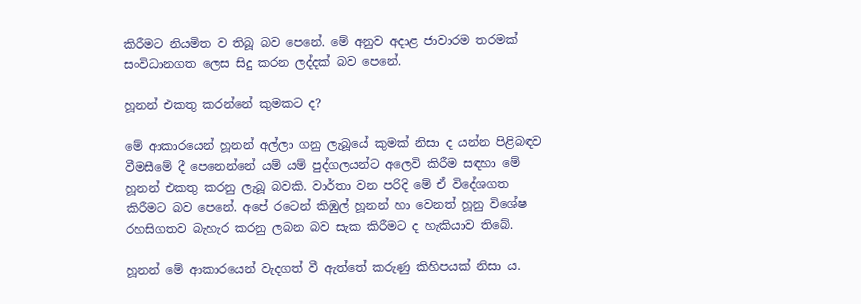කිරීමට නියමිත ව තිබූ බව පෙනේ. මේ අනුව අදාළ ජාවාරම තරමක්‌ සංවිධානගත ලෙස සිදු කරන ලද්දක්‌ බව පෙනේ.

හූනන් එකතු කරන්නේ කුමකට ද?

මේ ආකාරයෙන් හූනන් අල්ලා ගනු ලැබූයේ කුමක්‌ නිසා ද යන්න පිළිබඳව වීමසීමේ දී පෙනෙන්නේ යම් යම් පුද්ගලයන්ට අලෙවි කිරීම සඳහා මේ හූනන් එකතු කරනු ලැබූ බවකි. වාර්තා වන පරිදි මේ ඒ විදේශගත කිරීමට බව පෙනේ. අපේ රටෙන් කිඹුල් හූනන් හා වෙනත් හූනු විශේෂ රහසිගතව බැහැර කරනු ලබන බව සැක කිරීමට ද හැකියාව තිබේ.

හූනන් මේ ආකාරයෙන් වැදගත් වී ඇත්තේ කරුණු කිහිපයක්‌ නිසා ය.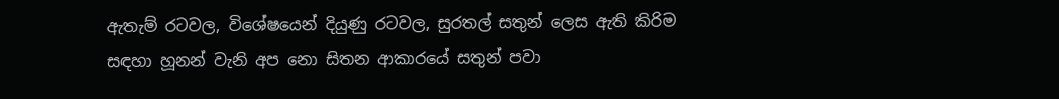ඇතැම් රටවල, විශේෂයෙන් දියුණු රටවල, සුරතල් සතුන් ලෙස ඇති කිරිම සඳහා හූනන් වැනි අප නො සිතන ආකාරයේ සතුන් පවා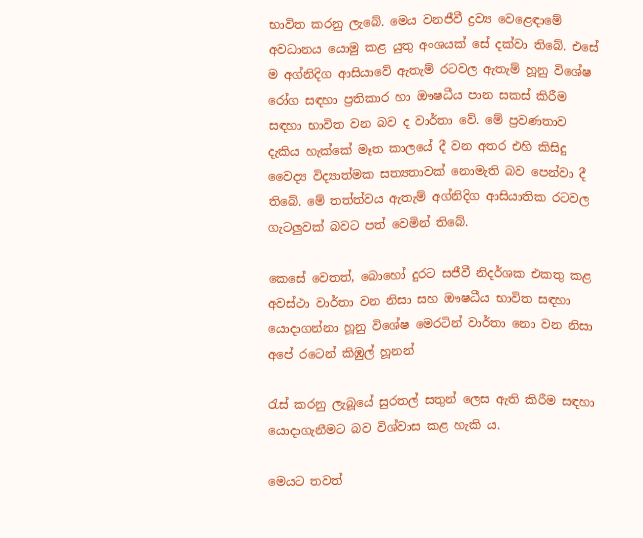භාවිත කරනු ලැබේ. මෙය වනජීවී ද්‍රව්‍ය වෙළෙඳාමේ අවධානය යොමු කළ යුතු අංශයක්‌ සේ දක්‌වා තිබේ. එසේ ම අග්නිදිග ආසියාවේ ඇතැම් රටවල ඇතැම් හූනු විශේෂ රෝග සඳහා ප්‍රතිකාර හා ඖෂධීය පාන සකස්‌ කිරීම සඳහා භාවිත වන බව ද වාර්තා වේ. මේ ප්‍රවණතාව දැකිය හැක්‌කේ මෑත කාලයේ දී වන අතර එහි කිසිදු වෛද්‍ය විද්‍යාත්මක සත්‍යතාවක්‌ නොමැති බව පෙන්වා දී තිබේ. මේ තත්ත්වය ඇතැම් අග්නිදිග ආසියාතික රටවල ගැටලුවක්‌ බවට පත් වෙමින් තිබේ.

කෙසේ වෙතත්, බොහෝ දුරට සජීවී නිදර්ශක එකතු කළ අවස්‌ථා වාර්තා වන නිසා සහ ඖෂධීය භාවිත සඳහා යොදාගන්නා හූනු විශේෂ මෙරටින් වාර්තා නො වන නිසා අපේ රටෙන් කිඹුල් හූනන්

රැස්‌ කරනු ලැබූයේ සුරතල් සතුන් ලෙස ඇති කිරීම සඳහා යොදාගැනීමට බව විශ්වාස කළ හැකි ය.

මෙයට තවත්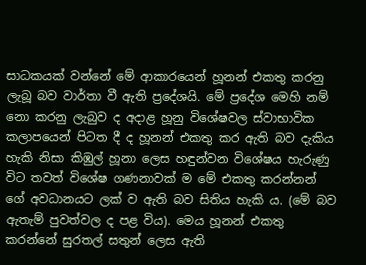සාධකයක්‌ වන්නේ මේ ආකාරයෙන් හූනන් එකතු කරනු ලැබූ බව වාර්තා වී ඇති ප්‍රදේශයි. මේ ප්‍රදේශ මෙහි නම් නො කරනු ලැබුව ද අදාළ හූනු විශේෂවල ස්‌වාභාවික කලාපයෙන් පිටත දී ද හූනන් එකතු කර ඇති බව දැකිය හැකි නිසා කිඹුල් හූනා ලෙස හඳුන්වන විශේෂය හැරුණු විට තවත් විශේෂ ගණනාවක්‌ ම මේ එකතු කරන්නන් ගේ අවධානයට ලක්‌ ව ඇති බව සිතිය හැකි ය. (මේ බව ඇතැම් පුවත්වල ද පළ විය). මෙය හූනන් එකතු කරන්නේ සුරතල් සතුන් ලෙස ඇති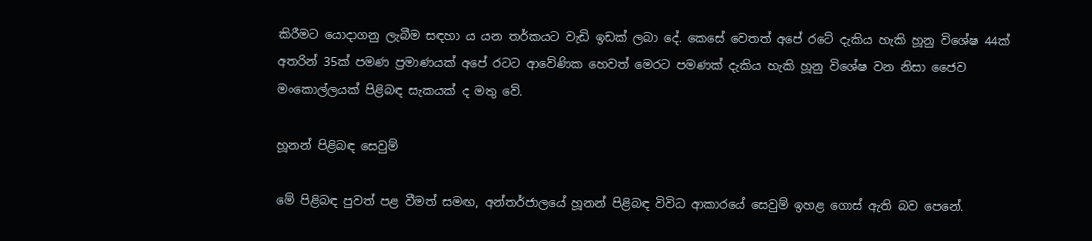කිරීමට යොදාගනු ලැබීම සඳහා ය යන තර්කයට වැඩි ඉඩක්‌ ලබා දේ. කෙසේ වෙතත් අපේ රටේ දැකිය හැකි හූනු විශේෂ 44ක්‌ අතරින් 35ක්‌ පමණ ප්‍රමාණයක්‌ අපේ රටට ආවේණික හෙවත් මෙරට පමණක්‌ දැකිය හැකි හූනු විශේෂ වන නිසා ජෛව මංකොල්ලයක්‌ පිළිබඳ සැකයක්‌ ද මතු වේ.

හූනන් පිළිබඳ සෙවුම්

මේ පිළිබඳ පුවත් පළ වීමත් සමඟ, අන්තර්ජාලයේ හූනන් පිළිබඳ විවිධ ආකාරයේ සෙවුම් ඉහළ ගොස්‌ ඇති බව පෙනේ.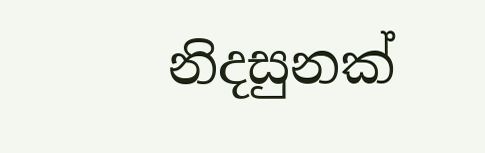නිදසුනක්‌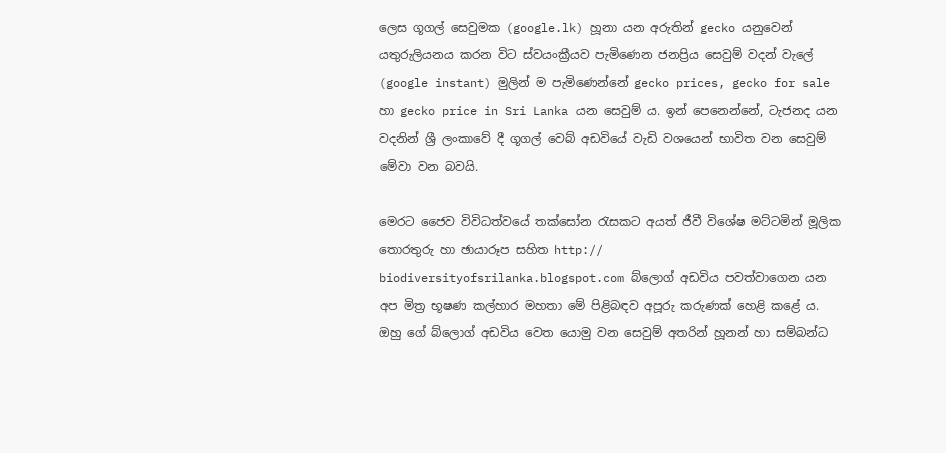ලෙස ගූගල් සෙවුමක (google.lk) හූනා යන අරුතින් gecko යනුවෙන් යතුරුලියනය කරන විට ස්‌වයංක්‍රීයව පැමිණෙන ජනප්‍රිය සෙවුම් වදන් වැලේ (google instant) මුලින් ම පැමිණෙන්නේ gecko prices, gecko for sale හා gecko price in Sri Lanka යන සෙවුම් ය. ඉන් පෙනෙන්නේ, ටැජනද යන වදනින් ශ්‍රී ලංකාවේ දී ගූගල් වෙබ් අඩවියේ වැඩි වශයෙන් භාවිත වන සෙවුම් මේවා වන බවයි.

මෙරට ජෛව විවිධත්වයේ තක්‌සෝන රැසකට අයත් ජීවී විශේෂ මට්‌ටමින් මූලික තොරතුරු හා ඡායාරූප සහිත http:// biodiversityofsrilanka.blogspot.com බ්ලොග් අඩවිය පවත්වාගෙන යන අප මිත්‍ර භූෂණ කල්හාර මහතා මේ පිළිබඳව අපූරු කරුණක්‌ හෙළි කළේ ය. ඔහු ගේ බ්ලොග් අඩවිය වෙත යොමු වන සෙවුම් අතරින් හූනන් හා සම්බන්ධ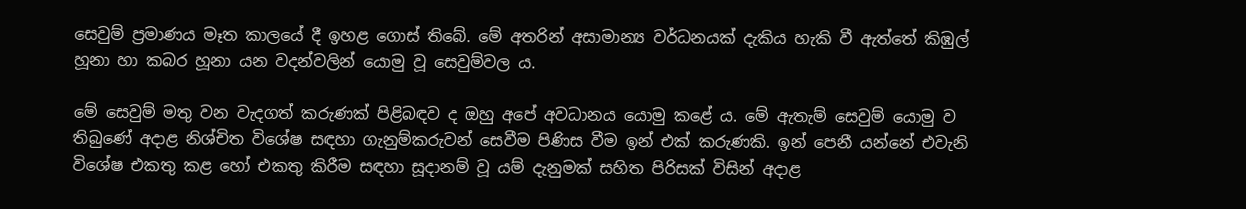සෙවුම් ප්‍රමාණය මෑත කාලයේ දී ඉහළ ගොස්‌ තිබේ. මේ අතරින් අසාමාන්‍ය වර්ධනයක්‌ දැකිය හැකි වී ඇත්තේ කිඹුල් හූනා හා කබර හූනා යන වදන්වලින් යොමු වූ සෙවුම්වල ය.

මේ සෙවුම් මතු වන වැදගත් කරුණක්‌ පිළිබඳව ද ඔහු අපේ අවධානය යොමු කළේ ය. මේ ඇතැම් සෙවුම් යොමු ව තිබුණේ අදාළ නිශ්චිත විශේෂ සඳහා ගැනුම්කරුවන් සෙවීම පිණිස වීම ඉන් එක්‌ කරුණකි. ඉන් පෙනී යන්නේ එවැනි විශේෂ එකතු කළ හෝ එකතු කිරීම සඳහා සූදානම් වූ යම් දැනුමක්‌ සහිත පිරිසක්‌ විසින් අදාළ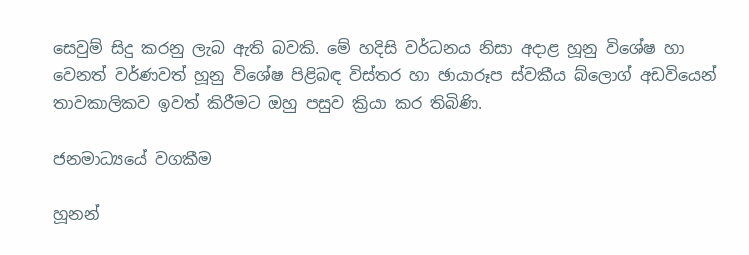සෙවුම් සිදු කරනු ලැබ ඇති බවකි. මේ හදිසි වර්ධනය නිසා අදාළ හූනු විශේෂ හා වෙනත් වර්ණවත් හූනු විශේෂ පිළිබඳ විස්‌තර හා ඡායාරූප ස්‌වකීය බ්ලොග් අඩවියෙන් තාවකාලිකව ඉවත් කිරීමට ඔහු පසුව ක්‍රියා කර තිබිණි.

ජනමාධ්‍යයේ වගකීම

හූනන්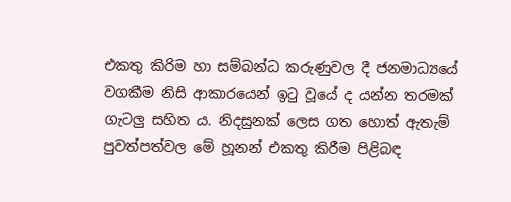එකතු කිරිම හා සම්බන්ධ කරුණුවල දී ජනමාධ්‍යයේ වගකීම නිසි ආකාරයෙන් ඉටු වූයේ ද යන්න තරමක්‌ ගැටලු සහිත ය. නිදසුනක්‌ ලෙස ගත හොත් ඇතැම් පුවත්පත්වල මේ හූනන් එකතු කිරීම පිළිබඳ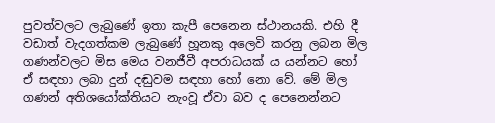පුවත්වලට ලැබුණේ ඉතා කැපී පෙනෙන ස්‌ථානයකි. එහි දී වඩාත් වැදගත්කම ලැබුණේ හූනකු අලෙවි කරනු ලබන මිල ගණන්වලට මිස මෙය වනජීවී අපරාධයක්‌ ය යන්නට හෝ ඒ සඳහා ලබා දුන් දඬුවම සඳහා හෝ නො වේ. මේ මිල ගණන් අතිශයෝක්‌තියට නැංවූ ඒවා බව ද පෙනෙන්නට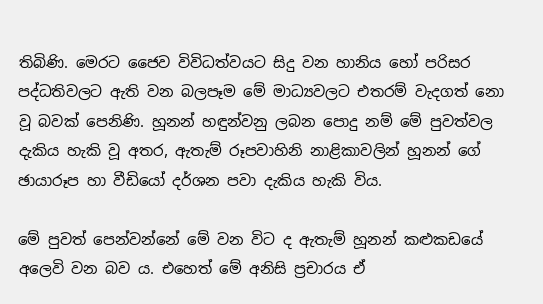තිබිණි. මෙරට ජෛව විවිධත්වයට සිදු වන හානිය හෝ පරිසර පද්ධතිවලට ඇති වන බලපෑම මේ මාධ්‍යවලට එතරම් වැදගත් නො වූ බවක්‌ පෙනිණි. හූනන් හඳුන්වනු ලබන පොදු නම් මේ පුවත්වල දැකිය හැකි වූ අතර, ඇතැම් රූපවාහිනි නාළිකාවලින් හූනන් ගේ ඡායාරූප හා වීඩියෝ දර්ශන පවා දැකිය හැකි විය.

මේ පුවත් පෙන්වන්නේ මේ වන විට ද ඇතැම් හූනන් කළුකඩයේ අලෙවි වන බව ය. එහෙත් මේ අනිසි ප්‍රචාරය ඒ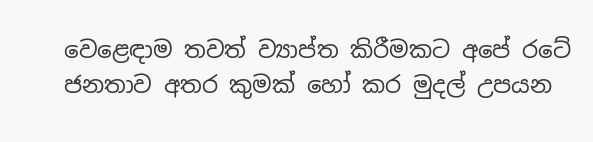වෙළෙඳාම තවත් ව්‍යාප්ත කිරීමකට අපේ රටේ ජනතාව අතර කුමක්‌ හෝ කර මුදල් උපයන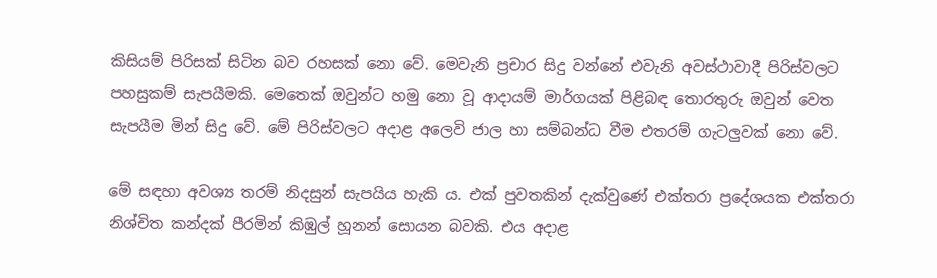කිසියම් පිරිසක්‌ සිටින බව රහසක්‌ නො වේ. මෙවැනි ප්‍රචාර සිදු වන්නේ එවැනි අවස්‌ථාවාදී පිරිස්‌වලට පහසුකම් සැපයීමකි. මෙතෙක්‌ ඔවුන්ට හමු නො වූ ආදායම් මාර්ගයක්‌ පිළිබඳ තොරතුරු ඔවුන් වෙත සැපයීම මින් සිදු වේ. මේ පිරිස්‌වලට අදාළ අලෙවි ජාල හා සම්බන්ධ වීම එතරම් ගැටලුවක්‌ නො වේ.

මේ සඳහා අවශ්‍ය තරම් නිදසුන් සැපයිය හැකි ය. එක්‌ පුවතකින් දැක්‌වුණේ එක්‌තරා ප්‍රදේශයක එක්‌තරා නිශ්චිත කන්දක්‌ පීරමින් කිඹුල් හූනන් සොයන බවකි. එය අදාළ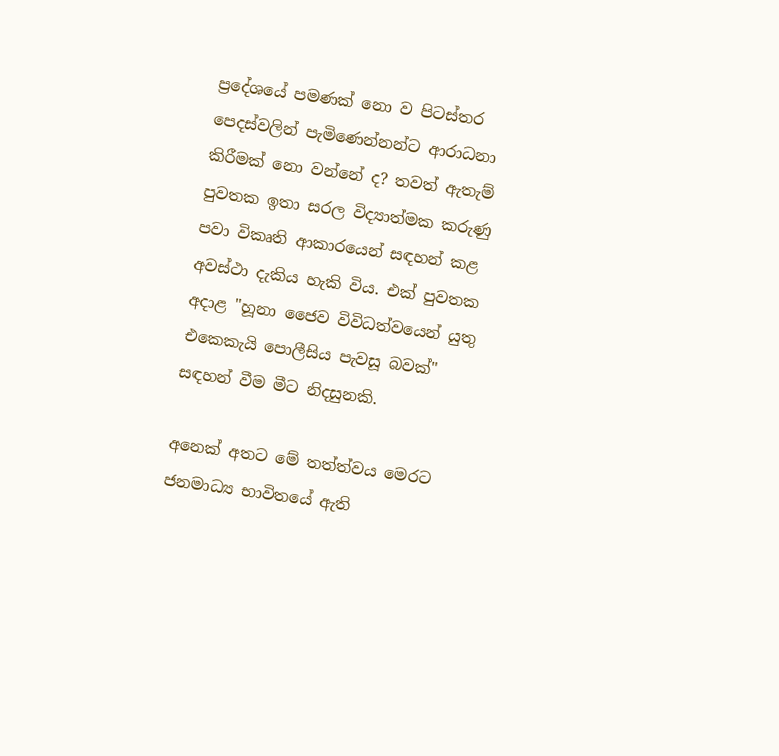ප්‍රදේශයේ පමණක්‌ නො ව පිටස්‌තර පෙදස්‌වලින් පැමිණෙන්නන්ට ආරාධනා කිරීමක්‌ නො වන්නේ ද? තවත් ඇතැම් පුවතක ඉතා සරල විද්‍යාත්මක කරුණු පවා විකෘති ආකාරයෙන් සඳහන් කළ අවස්‌ථා දැකිය හැකි විය. එක්‌ පුවතක අදාළ "හූනා ජෛව විවිධත්වයෙන් යුතු එකෙකැයි පොලීසිය පැවසූ බවක්‌" සඳහන් වීම මීට නිදසුනකි.

අනෙක්‌ අතට මේ තත්ත්වය මෙරට ජනමාධ්‍ය භාවිතයේ ඇති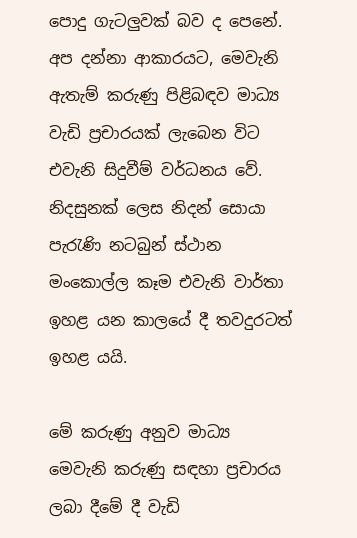පොදු ගැටලුවක්‌ බව ද පෙනේ. අප දන්නා ආකාරයට, මෙවැනි ඇතැම් කරුණු පිළිබඳව මාධ්‍ය වැඩි ප්‍රචාරයක්‌ ලැබෙන විට එවැනි සිදුවීම් වර්ධනය වේ. නිදසුනක්‌ ලෙස නිදන් සොයා පැරැණි නටබුන් ස්‌ථාන මංකොල්ල කෑම එවැනි වාර්තා ඉහළ යන කාලයේ දී තවදුරටත් ඉහළ යයි.

මේ කරුණු අනුව මාධ්‍ය මෙවැනි කරුණු සඳහා ප්‍රචාරය ලබා දීමේ දී වැඩි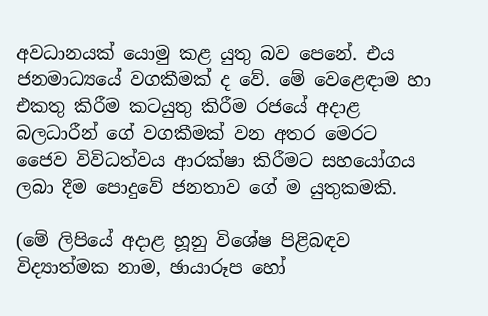අවධානයක්‌ යොමු කළ යුතු බව පෙනේ. එය ජනමාධ්‍යයේ වගකීමක්‌ ද වේ. මේ වෙළෙඳාම හා එකතු කිරීම කටයුතු කිරීම රජයේ අදාළ බලධාරීන් ගේ වගකීමක්‌ වන අතර මෙරට ජෛව විවිධත්වය ආරක්‌ෂා කිරීමට සහයෝගය ලබා දීම පොදුවේ ජනතාව ගේ ම යුතුකමකි.

(මේ ලිපියේ අදාළ හූනු විශේෂ පිළිබඳව විද්‍යාත්මක නාම, ඡායාරූප හෝ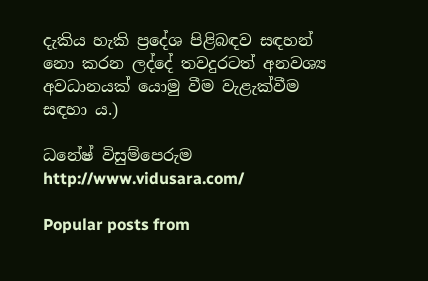දැකිය හැකි ප්‍රදේශ පිළිබඳව සඳහන් නො කරන ලද්දේ තවදුරටත් අනවශ්‍ය අවධානයක්‌ යොමු වීම වැළැක්‌වීම සඳහා ය.)

ධනේෂ් විසුම්පෙරුම http://www.vidusara.com/

Popular posts from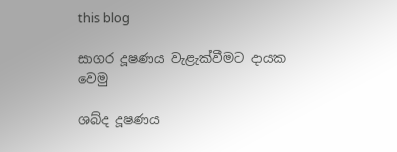this blog

සාගර දූෂණය වැළැක්‌වීමට දායක වෙමු

ශබ්ද දූෂණය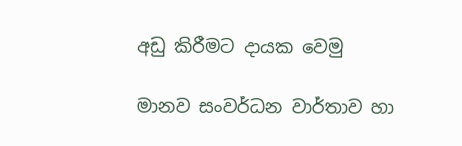අඩු කිරීමට දායක වෙමු

මානව සංවර්ධන වාර්තාව හා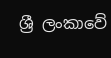ශ්‍රී ලංකාවේ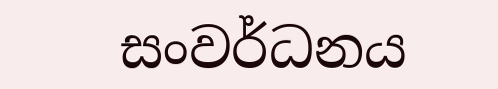සංවර්ධනය